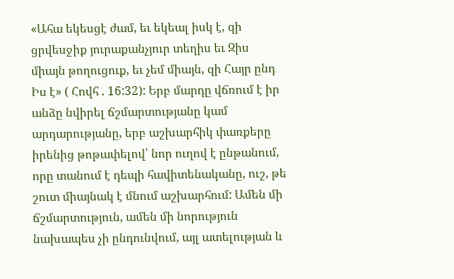«Ահա եկեսցէ ժամ, եւ եկեալ իսկ է, զի ցրվեսջիք յուրաքանչյուր տեղիս եւ Զիս միայն թողուցուք, եւ չեմ միայն, զի Հայր ընդ Իս է» ( Հովհ . 16:32): Երբ մարդը վճռում է իր անձը նվիրել ճշմարտությանը կամ արդարությանը, երբ աշխարհիկ փառքերը իրենից թոթափելով՝ նոր ուղով է ընթանում, որը տանում է դեպի հավիտենականը, ուշ, թե շուտ միայնակ է մնում աշխարհում: Ամեն մի ճշմարտություն, ամեն մի նորություն նախապես չի ընդունվում, այլ ատելության և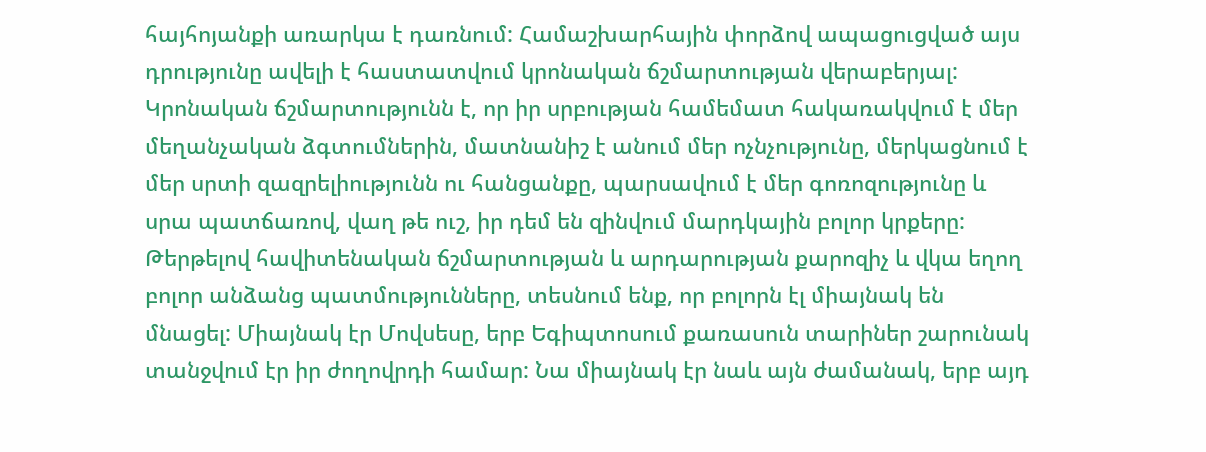հայհոյանքի առարկա է դառնում: Համաշխարհային փորձով ապացուցված այս դրությունը ավելի է հաստատվում կրոնական ճշմարտության վերաբերյալ: Կրոնական ճշմարտությունն է, որ իր սրբության համեմատ հակառակվում է մեր մեղանչական ձգտումներին, մատնանիշ է անում մեր ոչնչությունը, մերկացնում է մեր սրտի զազրելիությունն ու հանցանքը, պարսավում է մեր գոռոզությունը և սրա պատճառով, վաղ թե ուշ, իր դեմ են զինվում մարդկային բոլոր կրքերը: Թերթելով հավիտենական ճշմարտության և արդարության քարոզիչ և վկա եղող բոլոր անձանց պատմությունները, տեսնում ենք, որ բոլորն էլ միայնակ են մնացել: Միայնակ էր Մովսեսը, երբ Եգիպտոսում քառասուն տարիներ շարունակ տանջվում էր իր ժողովրդի համար: Նա միայնակ էր նաև այն ժամանակ, երբ այդ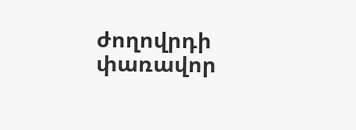ժողովրդի փառավոր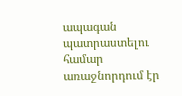ապագան պատրաստելու համար առաջնորդում էր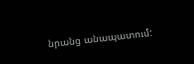նրանց անապատում: